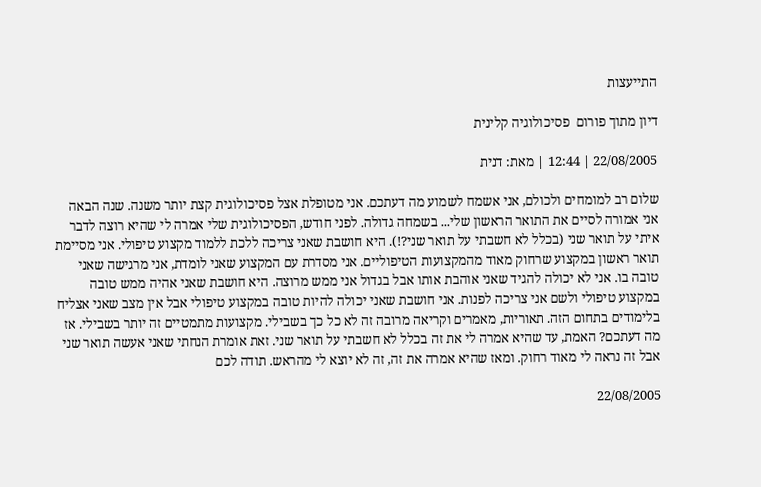התייעצות

דיון מתוך פורום  פסיכולוגיה קלינית

22/08/2005 | 12:44 | מאת: דנית

שלום רב למומחים ולכולם, אני אשמח לשמוע מה דעתכם. אני מטופלת אצל פסיכולוגית קצת יותר משנה. שנה הבאה אני אמורה לסיים את התואר הראשון שלי... בשמחה גדולה. לפני חודש, הפסיכולוגית שלי אמרה לי שהיא רוצה לדבר איתי על תואר שני (בכלל לא חשבתי על תואר שני?!). היא חושבת שאני צריכה ללכת ללמוד מקצוע טיפולי. אני מסיימת תואר ראשון במקצוע שרחוק מאוד מהמקצועות הטיפוליים. אני מסדרת עם המקצוע שאני לומדת, אני מרגישה שאני טובה בו. אני לא יכולה להגיד שאני אוהבת אותו אבל בגדול אני ממש מרוצה. היא חושבת שאני אהיה ממש טובה במקצוע טיפולי ולשם אני צריכה לפנות. אני חושבת שאני יכולה להיות טובה במקצוע טיפולי אבל אין מצב שאני אצליח בלימודים בתחום הזה. תאוריות, מאמרים וקריאה מרובה זה לא כל כך בשבילי. מקצועות מתמטיים זה יותר בשבילי. אז מה דעתכם? האמת, עד שהיא אמרה לי את זה בכלל לא חשבתי על תואר שני. זאת אומרת הנחתי שאני אעשה תואר שני אבל זה נראה לי מאוד רחוק. ומאז שהיא אמרה את זה, זה לא יוצא לי מהראש. תודה לכם

22/08/2005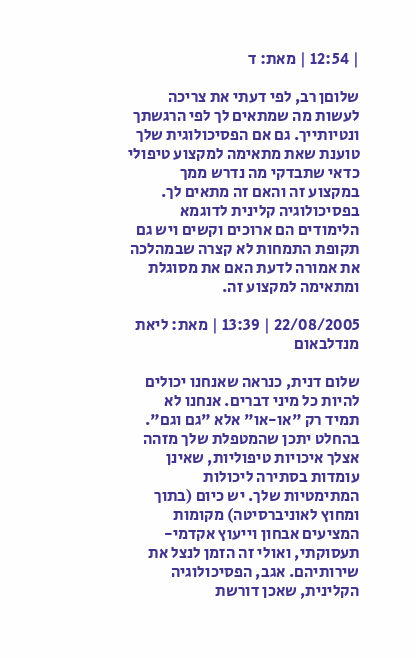| 12:54 | מאת: ד

שלוםן רב, לפי דעתי את צריכה לעשות מה שמתאים לך לפי הרגשתך ונטיותייך. גם אם הפסיכולוגית שלך טוענת שאת מתאימה למקצוע טיפולי כדאי שתבדקי מה נדרש ממך במקצוע זה והאם זה מתאים לך. בפסיכולוגיה קלינית לדוגמא הלימודים הם ארוכים וקשים ויש גם תקופת התמחות לא קצרה שבמהלכה את אמורה לדעת האם את מסוגלת ומתאימה למקצוע זה.

22/08/2005 | 13:39 | מאת: ליאת מנדלבאום

שלום דנית, כנראה שאנחנו יכולים להיות כל מיני דברים. אנחנו לא תמיד רק "או-או" אלא "גם וגם". בהחלט יתכן שהמטפלת שלך מזהה אצלך איכויות טיפוליות, שאינן עומדות בסתירה ליכולות המתימטיות שלך. יש כיום (בתוך ומחוץ לאוניברסיטה) מקומות המציעים אבחון וייעוץ אקדמי-תעסוקתי, ואולי זה הזמן לנצל את שירותיהם. אגב, הפסיכולוגיה הקלינית, שאכן דורשת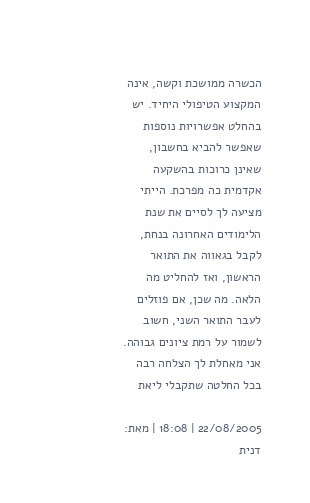הכשרה ממושכת וקשה, אינה המקצוע הטיפולי היחיד. יש בהחלט אפשרויות נוספות שאפשר להביא בחשבון, שאינן כרוכות בהשקעה אקדמית כה מפרכת. הייתי מציעה לך לסיים את שנת הלימודים האחרונה בנחת, לקבל בגאווה את התואר הראשון, ואז להחליט מה הלאה. מה שכן, אם פוזלים לעבר התואר השני, חשוב לשמור על רמת ציונים גבוהה. אני מאחלת לך הצלחה רבה בכל החלטה שתקבלי ליאת

22/08/2005 | 18:08 | מאת: דנית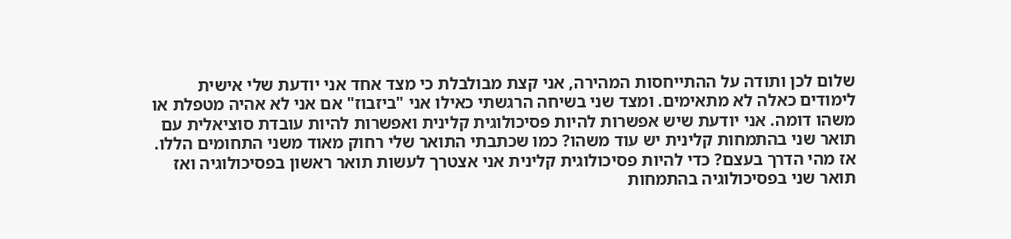שלום לכן ותודה על ההתייחסות המהירה, אני קצת מבולבלת כי מצד אחד אני יודעת שלי אישית לימודים כאלה לא מתאימים. ומצד שני בשיחה הרגשתי כאילו אני "ביזבוז" אם אני לא אהיה מטפלת או משהו דומה. אני יודעת שיש אפשרות להיות פסיכולוגית קלינית ואפשרות להיות עובדת סוציאלית עם תואר שני בהתמחות קלינית יש עוד משהו? כמו שכתבתי התואר שלי רחוק מאוד משני התחומים הללו. אז מהי הדרך בעצם? כדי להיות פסיכולוגית קלינית אני אצטרך לעשות תואר ראשון בפסיכולוגיה ואז תואר שני בפסיכולוגיה בהתמחות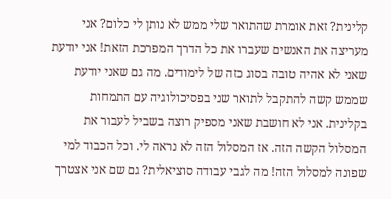קלינית? זאת אומרת שהתואר שלי ממש לא נותן לי כלום? אני מעריצה את האנשים שעברו את כל הדרך המפרכת הזאת! אני יודעת שאני לא אהיה טובה בסוג כזה של לימודים. מה גם שאני יודעת שממש קשה להתקבל לתואר שני בפסיכולוגיה עם התמחות בקלינית. אני לא חושבת שאני מספיק רוצה בשביל לעבור את המסלול הקשה הזה. אז המסלול הזה לא נראה לי. וכל הכבוד למי שפונה למסלול הזה! מה לגבי עבודה סוציאלית? גם שם אני אצטרך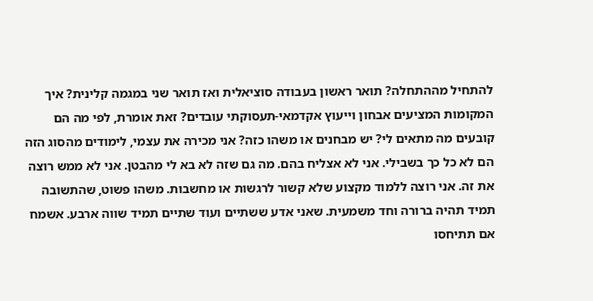להתחיל מההתחלה? תואר ראשון בעבודה סוציאלית ואז תואר שני במגמה קלינית? איך המקומות המציעים אבחון וייעוץ אקדמאי-תעסוקתי עובדים? זאת אומרת, לפי מה הם קובעים מה מתאים לי? יש מבחנים או משהו כזה? אני מכירה את עצמי, לימודים מהסוג הזה הם לא כל כך בשבילי. אני לא אצליח בהם. מה גם שזה לא בא לי מהבטן. אני לא ממש רוצה את זה. אני רוצה ללמוד מקצוע שלא קשור לרגשות או מחשבות. משהו פשוט, שהתשובה תמיד תהיה ברורה וחד משמעית. שאני אדע ששתיים ועוד שתיים תמיד שווה ארבע. אשמח אם תתיחסו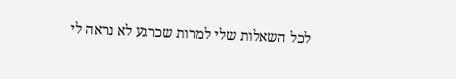לכל השאלות שלי למרות שכרגע לא נראה לי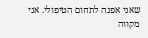שאני אפנה לתחום הטיפולי. אני מקווה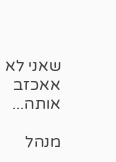שאני לא אאכזב אותה...

מנהל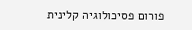פורום פסיכולוגיה קלינית